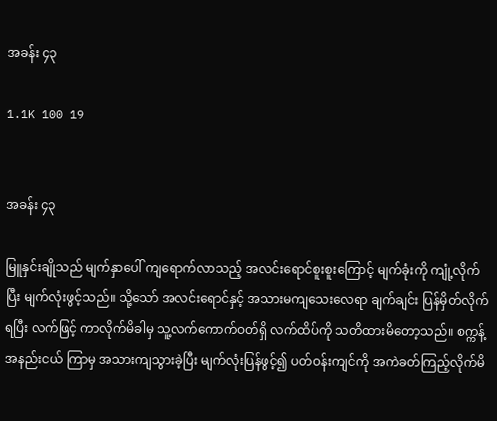အခန်း ၄၃

1.1K 100 19


အခန်း ၄၃

မြူနှင်းချိုသည် မျက်နှာပေါ် ကျရောက်လာသည့် အလင်းရောင်စူးစူးကြောင့် မျက်ခုံးကို ကျုံ့လိုက်ပြီး မျက်လုံးဖွင့်သည်။ သို့သော် အလင်းရောင်နှင့် အသားမကျသေးလေရာ ချက်ချင်း ပြန်မှိတ်လိုက်ရပြီး လက်ဖြင့် ကာလိုက်မိခါမှ သူ့လက်ကောက်ဝတ်ရှိ လက်ထိပ်ကို သတိထားမိတော့သည်။ စက္ကန့်အနည်းငယ် ကြာမှ အသားကျသွားခဲ့ပြီး မျက်လုံးပြန်ဖွင့်၍ ပတ်ဝန်းကျင်ကို အကဲခတ်ကြည့်လိုက်မိ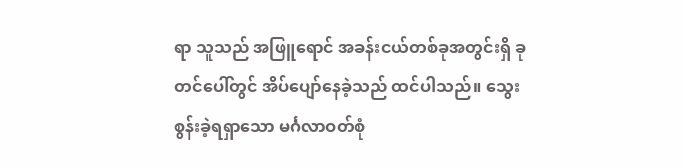ရာ သူသည် အဖြူရောင် အခန်းငယ်တစ်ခုအတွင်းရှိ ခုတင်ပေါ်တွင် အိပ်ပျော်နေခဲ့သည် ထင်ပါသည်။ သွေးစွန်းခဲ့ရရှာသော မင်္ဂလာဝတ်စုံ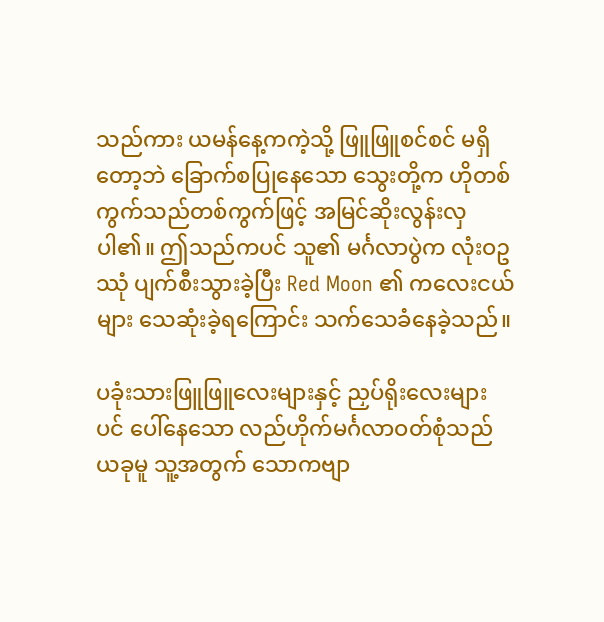သည်ကား ယမန်နေ့ကကဲ့သို့ ဖြူဖြူစင်စင် မရှိတော့ဘဲ ခြောက်စပြုနေသော သွေးတို့က ဟိုတစ်ကွက်သည်တစ်ကွက်ဖြင့် အမြင်ဆိုးလွန်းလှပါ၏။ ဤသည်ကပင် သူ၏ မင်္ဂလာပွဲက လုံးဝဥဿုံ ပျက်စီးသွားခဲ့ပြီး Red Moon ၏ ကလေးငယ်များ သေဆုံးခဲ့ရကြောင်း သက်သေခံနေခဲ့သည်။

ပခုံးသားဖြူဖြူလေးများနှင့် ညှပ်ရိုးလေးများပင် ပေါ်နေသော လည်ဟိုက်မင်္ဂလာဝတ်စုံသည် ယခုမူ သူ့အတွက် သောကဗျာ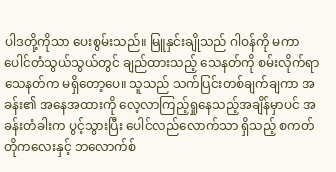ပါဒတို့ကိုသာ ပေးစွမ်းသည်။ မြူနှင်းချိုသည် ဂါဝန်ကို မကာ ပေါင်တံသွယ်သွယ်တွင် ချည်ထားသည့် သေနတ်ကို စမ်းလိုက်ရာ သေနတ်က မရှိတော့ပေ။ သူသည် သက်ပြင်းတစ်ချက်ချကာ အခန်း၏ အနေအထားကို လေ့လာကြည့်ရှုနေသည့်အချိန်မှာပင် အခန်းတံခါးက ပွင့်သွားပြီး ပေါင်လည်လောက်သာ ရှိသည့် စကတ်တိုကလေးနှင့် ဘလောက်စ်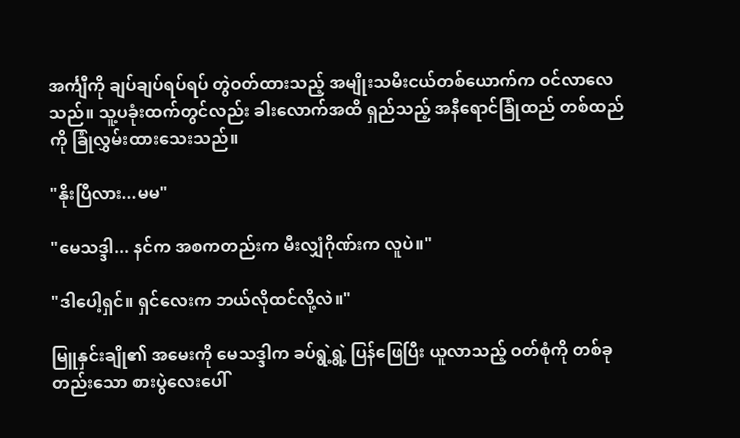အင်္ကျီကို ချပ်ချပ်ရပ်ရပ် တွဲဝတ်ထားသည့် အမျိုးသမီးငယ်တစ်ယောက်က ဝင်လာလေသည်။ သူ့ပခုံးထက်တွင်လည်း ခါးလောက်အထိ ရှည်သည့် အနီရောင်ခြုံထည် တစ်ထည်ကို ခြုံလွှမ်းထားသေးသည်။

"နိုးပြီလား...မမ"

"မေသဒ္ဒါ... နင်က အစကတည်းက မီးလျှံဂိုဏ်းက လူပဲ။"

"ဒါပေါ့ရှင်။ ရှင်လေးက ဘယ်လိုထင်လို့လဲ။"

မြူနှင်းချို၏ အမေးကို မေသဒ္ဒါက ခပ်ရွဲ့ရွဲ့ ပြန်ဖြေပြီး ယူလာသည့် ဝတ်စုံကို တစ်ခုတည်းသော စားပွဲလေးပေါ်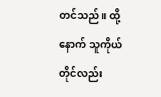တင်သည်။ ထို့နောက် သူကိုယ်တိုင်လည်း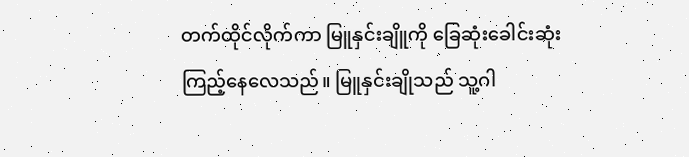တက်ထိုင်လိုက်ကာ မြူနှင်းချိူကို ခြေဆုံးခေါင်းဆုံး ကြည့်နေလေသည်။ မြူနှင်းချိုသည် သူ့ဂါ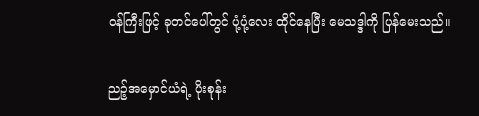ဝန်ကြီးဖြင့် ခုတင်ပေါ်တွင် ပုံ့ပုံ့လေး ထိုင်နေပြီး မေသဒ္ဒါကို ပြန်မေးသည်။

ညဉ့်အမှောင်ယံရဲ့ ပိုးစုန်း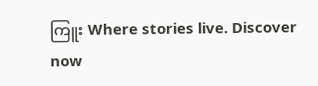ကြူး Where stories live. Discover now